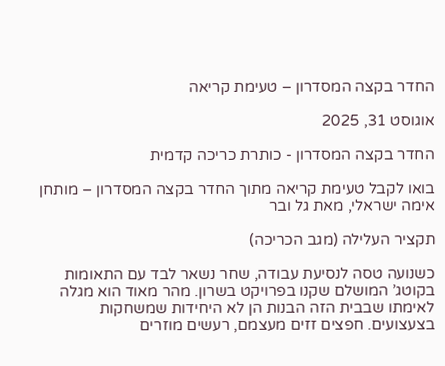החדר בקצה המסדרון – טעימת קריאה

אוגוסט 31, 2025

החדר בקצה המסדרון - כותרת כריכה קדמית

בואו לקבל טעימת קריאה מתוך החדר בקצה המסדרון – מותחן אימה ישראלי, מאת גל ובר

תקציר העלילה (מגב הכריכה)

כשנועה טסה לנסיעת עבודה, שחר נשאר לבד עם התאומות בקוטג’ המושלם שקנו בפרויקט בשרון. מהר מאוד הוא מגלה לאימתו שבבית הזה הבנות הן לא היחידות שמשחקות בצעצועים. חפצים זזים מעצמם, רעשים מוזרים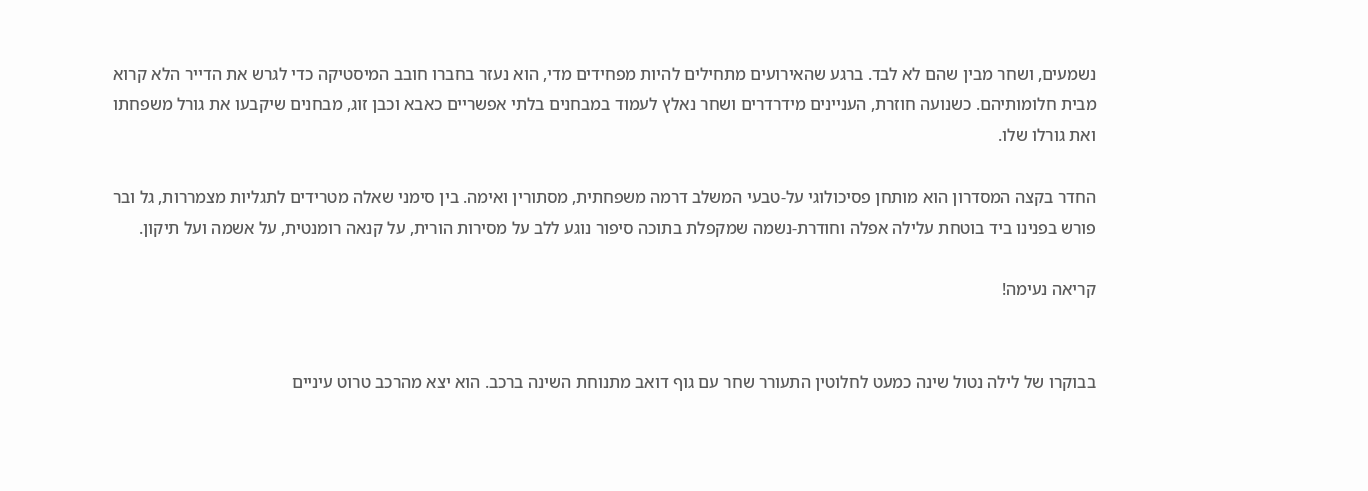נשמעים, ושחר מבין שהם לא לבד. ברגע שהאירועים מתחילים להיות מפחידים מדי, הוא נעזר בחברו חובב המיסטיקה כדי לגרש את הדייר הלא קרוא מבית חלומותיהם. כשנועה חוזרת, העניינים מידרדרים ושחר נאלץ לעמוד במבחנים בלתי אפשריים כאבא וכבן זוג, מבחנים שיקבעו את גורל משפחתו ואת גורלו שלו.

החדר בקצה המסדרון הוא מותחן פסיכולוגי על-טבעי המשלב דרמה משפחתית, מסתורין ואימה. בין סימני שאלה מטרידים לתגליות מצמררות, גל ובר פורש בפנינו ביד בוטחת עלילה אפלה וחודרת-נשמה שמקפלת בתוכה סיפור נוגע ללב על מסירות הורית, על קנאה רומנטית, על אשמה ועל תיקון.

קריאה נעימה!


בבוקרו של לילה נטול שינה כמעט לחלוטין התעורר שחר עם גוף דואב מתנוחת השינה ברכב. הוא יצא מהרכב טרוט עיניים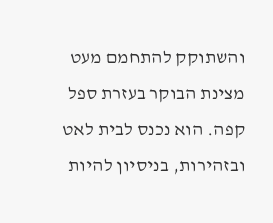והשתוקק להתחמם מעט מצינת הבוקר בעזרת ספל קפה. הוא נכנס לבית לאט ובזהירות, בניסיון להיות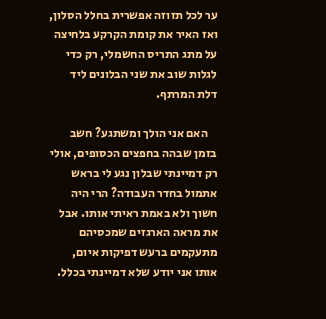ער לכל תזוזה אפשרית בחלל הסלון, ואז האיר את קומת הקרקע בלחיצה על מתג התריס החשמלי, רק כדי לגלות שוב את שני הבלונים ליד דלת המרתף.

    האם אני הולך ומשתגע? חשב בזמן שבהה בחפצים הכסופים, אולי רק דמיינתי שבלון נגע לי בראש אתמול בחדר העבודה? הרי היה חשוך ולא באמת ראיתי אותו. אבל את מראה הארגזים שמכסיהם מתעקמים ברעש דפיקות איום, אותו אני יודע שלא דמיינתי בכלל.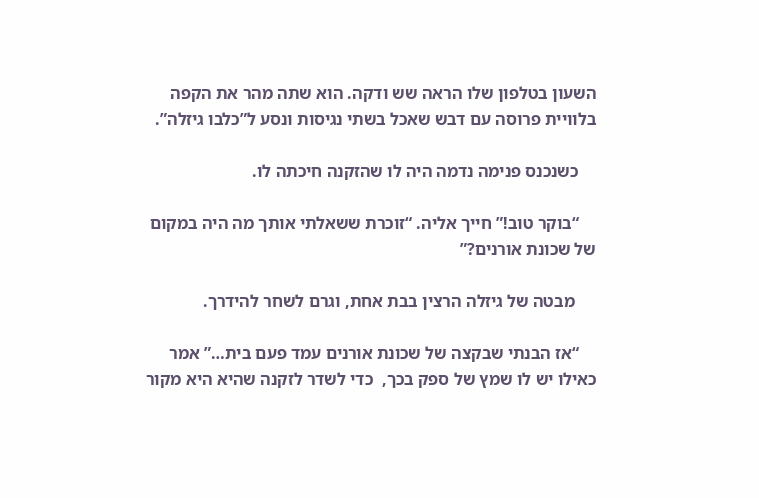השעון בטלפון שלו הראה שש ודקה. הוא שתה מהר את הקפה בלוויית פרוסה עם דבש שאכל בשתי נגיסות ונסע ל”כלבו גיזלה”.

    כשנכנס פנימה נדמה היה לו שהזקנה חיכתה לו.

    “בוקר טוב!” חייך אליה. “זוכרת ששאלתי אותך מה היה במקום של שכונת אורנים?”

     מבטה של גיזלה הרצין בבת אחת, וגרם לשחר להידרך.

    “אז הבנתי שבקצה של שכונת אורנים עמד פעם בית…” אמר כאילו יש לו שמץ של ספק בכך,  כדי לשדר לזקנה שהיא היא מקור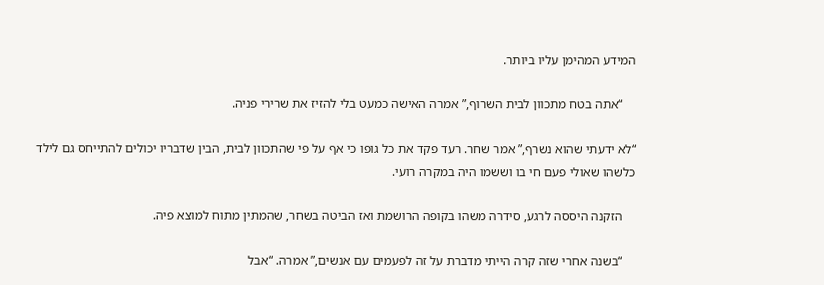המידע המהימן עליו ביותר.

    “אתה בטח מתכוון לבית השרוף,” אמרה האישה כמעט בלי להזיז את שרירי פניה.

“לא ידעתי שהוא נשרף,” אמר שחר. רעד פקד את כל גופו כי אף על פי שהתכוון לבית, הבין שדבריו יכולים להתייחס גם לילד כלשהו שאולי פעם חי בו וששמו היה במקרה רועי.

    הזקנה היססה לרגע, סידרה משהו בקופה הרושמת ואז הביטה בשחר, שהמתין מתוח למוצא פיה.

    “בשנה אחרי שזה קרה הייתי מדברת על זה לפעמים עם אנשים,” אמרה. “אבל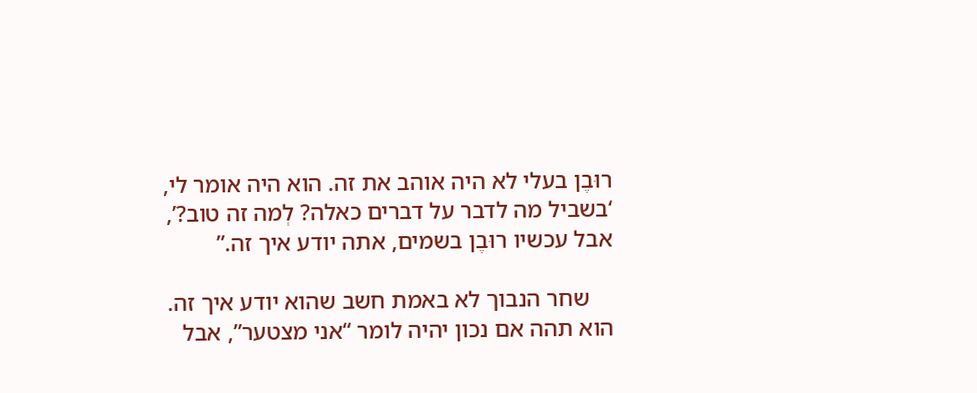רוּבֶן בעלי לא היה אוהב את זה. הוא היה אומר לי, ‘בשביל מה לדבר על דברים כאלה? לְמה זה טוב?’, אבל עכשיו רוּבֶן בשמים, אתה יודע איך זה.”

    שחר הנבוך לא באמת חשב שהוא יודע איך זה. הוא תהה אם נכון יהיה לומר “אני מצטער”, אבל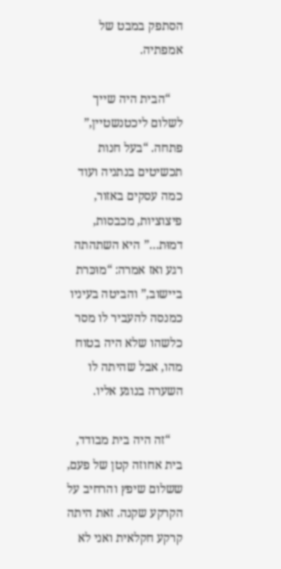הסתפק במבט של אמפתיה.

    “הבית היה שייך לשלום ליכטנשטיין,” פתחה. “בעל חנות תכשיטים בנתניה ועוד כמה עסקים באזור, פיצוציות, מכבסות, דמוּת…” היא השתהתה רגע ואז אמרה: “מוּכּרת ביישוב,” והביטה בעיניו כמנסה להעביר לו מסר כלשהו שלא היה בטוח מהו, אבל שהיתה לו השערה בנוגע אליו.

    “זה היה בית מבודד, בית אחוזה קטן של פעם, ששלום שיפץ והרחיב על הקרקע שקנה. זאת היתה קרקע חקלאית ואני לא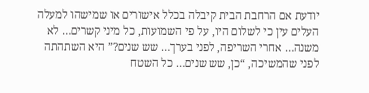יודעת אם הרחבת הבית קיבלה בכלל אישורים או שמישהו למעלה העלים עין כי לשלום היו, על פי השמועות, כל מיני קשרים… לא משנה… אחרי השריפה, לפני בערך… שש שנים?” היא השתהתה לפני שהמשיכה, “כן, שש שנים… כל השטח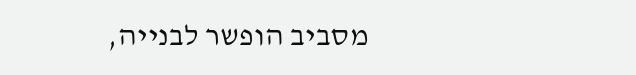מסביב הופשר לבנייה,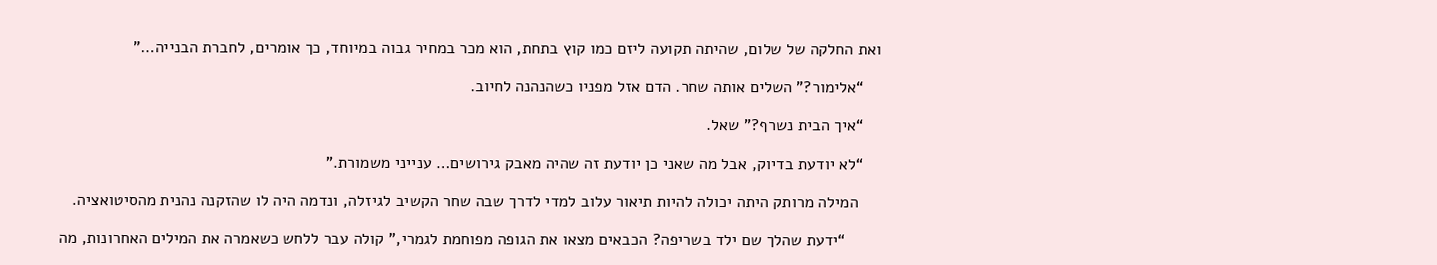ואת החלקה של שלום, שהיתה תקועה ליזם כמו קוץ בתחת, הוא מכר במחיר גבוה במיוחד, כך אומרים, לחברת הבנייה…”

    “אלימור?” השלים אותה שחר. הדם אזל מפניו כשהנהנה לחיוב.

    “איך הבית נשרף?” שאל.

    “לא יודעת בדיוק, אבל מה שאני כן יודעת זה שהיה מאבק גירושים… ענייני משמורת.”

     המילה מרותק היתה יכולה להיות תיאור עלוב למדי לדרך שבה שחר הקשיב לגיזלה, ונדמה היה לו שהזקנה נהנית מהסיטואציה.

        “ידעת שהלך שם ילד בשריפה? הכבאים מצאו את הגופה מפוחמת לגמרי,” קולה עבר ללחש כשאמרה את המילים האחרונות, מה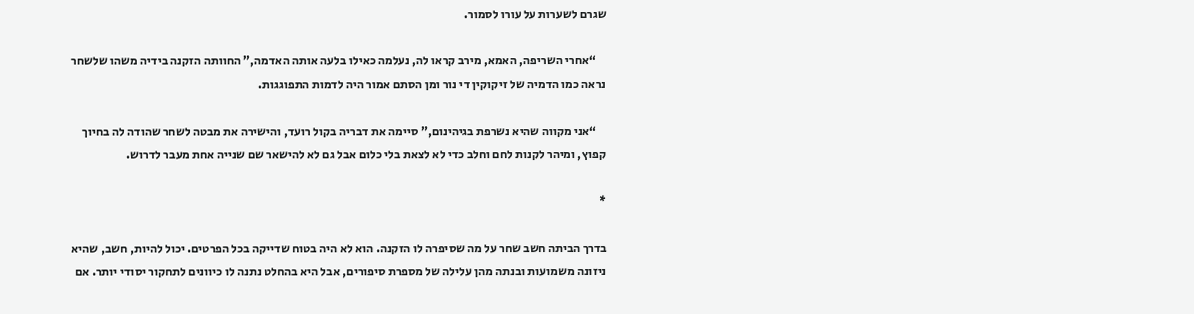שגרם לשערות על עורו לסמור.

    “אחרי השריפה, האמא, מירב קראו לה, נעלמה כאילו בלעה אותה האדמה,” החוותה הזקנה בידיה משהו שלשחר נראה כמו הדמיה של זיקוקין די נור ומן הסתם אמור היה לדמות התפוגגות.

    “אני מקווה שהיא נשרפת בגיהינום,” סיימה את דבריה בקול רועד, והישירה את מבטה לשחר שהודה לה בחיוך קפוץ, ומיהר לקנות לחם וחלב כדי לא לצאת בלי כלום אבל גם לא להישאר שם שנייה אחת מעבר לדרוש.

*

בדרך הביתה חשב שחר על מה שסיפרה לו הזקנה. הוא לא היה בטוח שדייקה בכל הפרטים. יכול להיות, חשב, שהיא ניזונה משמועות ובנתה מהן עלילה של מספרת סיפורים, אבל היא בהחלט נתנה לו כיוונים לתחקור יסודי יותר. אם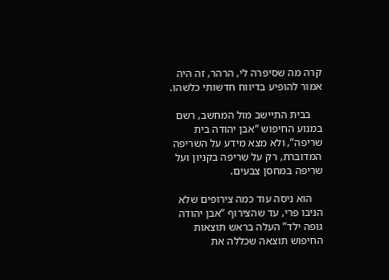קרה מה שסיפרה לי, הרהר, זה היה אמור להופיע בדיווח חדשותי כלשהו.

    בבית התיישב מול המחשב, רשם במנוע החיפוש “אבן יהודה בית שריפה”, ולא מצא מידע על השריפה המדוברת, רק על שריפה בקניון ועל שריפה במחסן צבעים.

    הוא ניסה עוד כמה צירופים שלא הניבו פרי, עד שהצירוף “אבן יהודה גופה ילד” העלה בראש תוצאות החיפוש תוצאה שכללה את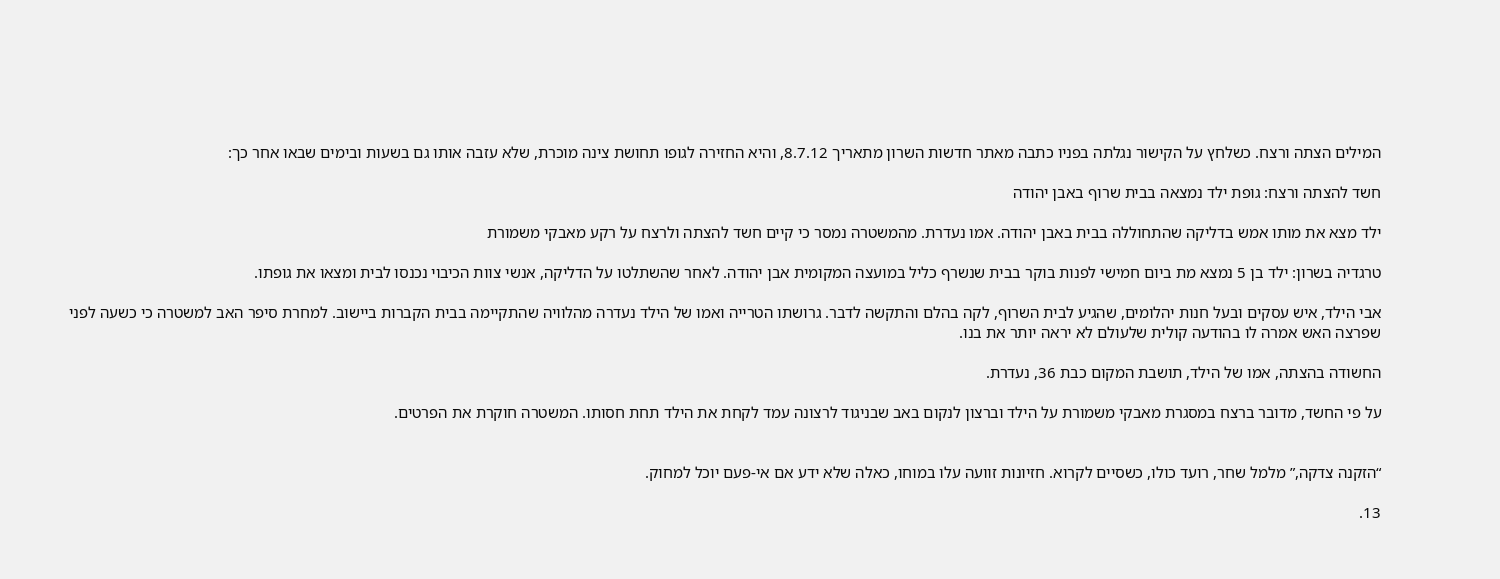המילים הצתה ורצח. כשלחץ על הקישור נגלתה בפניו כתבה מאתר חדשות השרון מתאריך 8.7.12, והיא החזירה לגופו תחושת צינה מוכרת, שלא עזבה אותו גם בשעות ובימים שבאו אחר כך:

חשד להצתה ורצח: גופת ילד נמצאה בבית שרוף באבן יהודה

ילד מצא את מותו אמש בדליקה שהתחוללה בבית באבן יהודה. אמו נעדרת. מהמשטרה נמסר כי קיים חשד להצתה ולרצח על רקע מאבקי משמורת

טרגדיה בשרון: ילד בן 5 נמצא מת ביום חמישי לפנות בוקר בבית שנשרף כליל במועצה המקומית אבן יהודה. לאחר שהשתלטו על הדליקה, אנשי צוות הכיבוי נכנסו לבית ומצאו את גופתו.

אבי הילד, איש עסקים ובעל חנות יהלומים, שהגיע לבית השרוף, לקה בהלם והתקשה לדבר. גרושתו הטרייה ואמו של הילד נעדרה מהלוויה שהתקיימה בבית הקברות ביישוב. למחרת סיפר האב למשטרה כי כשעה לפני שפרצה האש אמרה לו בהודעה קולית שלעולם לא יראה יותר את בנו.

החשודה בהצתה, אמו של הילד, תושבת המקום כבת 36, נעדרת.

על פי החשד, מדובר ברצח במסגרת מאבקי משמורת על הילד וברצון לנקום באב שבניגוד לרצונה עמד לקחת את הילד תחת חסותו. המשטרה חוקרת את הפרטים.


“הזקנה צדקה,” מלמל שחר, רועד כולו, כשסיים לקרוא. חזיונות זוועה עלו במוחו, כאלה שלא ידע אם אי-פעם יוכל למחוק.

13.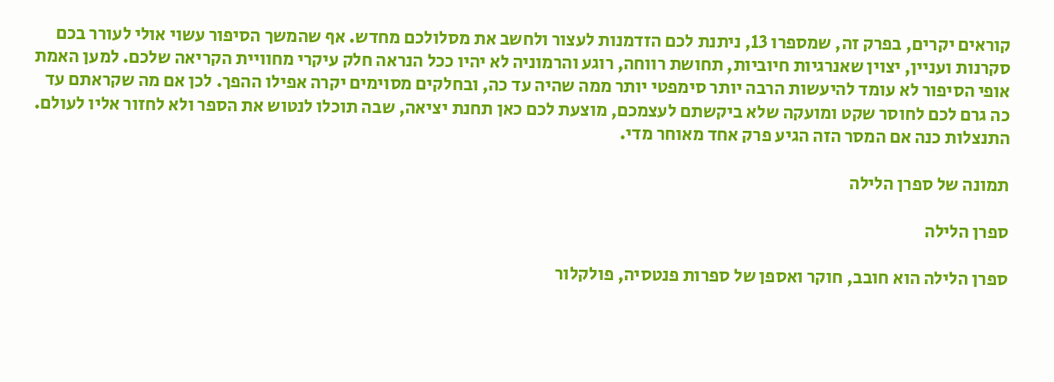קוראים יקרים, בפרק זה, שמספרו 13, ניתנת לכם הזדמנות לעצור ולחשב את מסלולכם מחדש. אף שהמשך הסיפור עשוי אולי לעורר בכם סקרנות ועניין, יצוין שאנרגיות חיוביות, תחושת רווחה, רוגע והרמוניה לא יהיו ככל הנראה חלק עיקרי מחוויית הקריאה שלכם. למען האמת אופי הסיפור לא עומד להיעשות הרבה יותר סימפטי יותר ממה שהיה עד כה, ובחלקים מסוימים יקרה אפילו ההפך. לכן אם מה שקראתם עד כה גרם לכם לחוסר שקט ומועקה שלא ביקשתם לעצמכם, מוצעת לכם כאן תחנת יציאה, שבה תוכלו לנטוש את הספר ולא לחזור אליו לעולם. התנצלות כנה אם המסר הזה הגיע פרק אחד מאוחר מדי.

תמונה של ספרן הלילה

ספרן הלילה

ספרן הלילה הוא חובב, חוקר ואספן של ספרות פנטסיה, פולקלור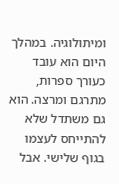ומיתולוגיה. במהלך היום הוא עובד כעורך ספרות, מתרגם ומרצה. הוא גם משתדל שלא להתייחס לעצמו בגוף שלישי. אבל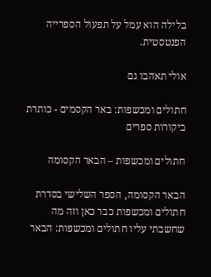בלילה הוא עמל על תפעול הספרייה הפנטסטית.

אולי תאהבו גם

חתולים ומכשפות: באר הקסמים - כותרת
ביקורות ספרים

חתולים ומכשפות – הבאר הקסומה

הבאר הקסומה, הספר השלישי בסדרת חתולים ומכשפות כבר כאן וזה מה שחשבתי עליו חתולים ומכשפות: הבאר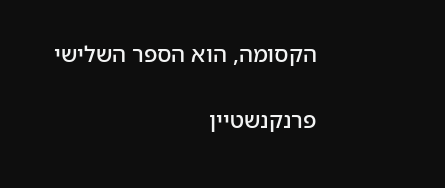הקסומה, הוא הספר השלישי

פרנקנשטיין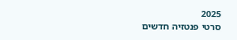2025
סרטי פנטזיה חדשים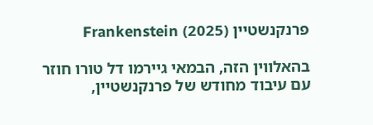פרנקנשטיין (2025) Frankenstein

בהאלווין הזה, הבמאי גיירמו דל טורו חוזר עם עיבוד מחודש של פרנקנשטיין,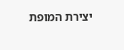יצירת המופת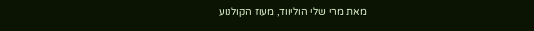מאת מרי שלי הוליווד, מעוז הקולנוע